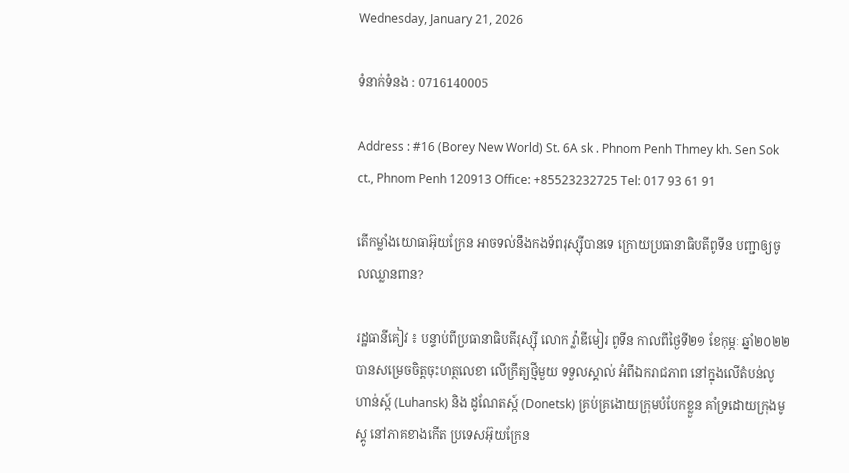Wednesday, January 21, 2026

ទំនាក់ទំនង : 0716140005

Address : #16 (Borey New World) St. 6A sk . Phnom Penh Thmey kh. Sen Sok ct., Phnom Penh 120913 Office: +85523232725 Tel: 017 93 61 91

តើកម្លាំងយោធាអ៊ុយក្រែន អាចទល់នឹងកងទ័ពរុស្ស៊ីបានទេ ក្រោយប្រធានាធិបតីពូទីន បញ្ជាឲ្យចូលឈ្លានពាន?

រដ្ឋធានីគៀវ ៖ បន្ទាប់ពីប្រធានាធិបតីរុស្ស៊ី លោក វ៉្លាឌីមៀរ ពូទីន កាលពីថ្ងៃទី២១ ខែកុម្ភៈ ឆ្នាំ២០២២ បានសម្រេចចិត្តចុះហត្ថលេខា លើក្រឹត្យថ្មីមួយ ទទួលស្គាល់ អំពីឯករាជភាព នៅក្នុងលើតំបន់លូហាន់ស្ក៍ (Luhansk) និង ដូណែតស្ក៍ (Donetsk) គ្រប់គ្រងោយក្រុមបំបែកខ្លួន គាំទ្រដោយក្រុងមូស្គូ នៅភាគខាងកើត ប្រទេសអ៊ុយក្រែន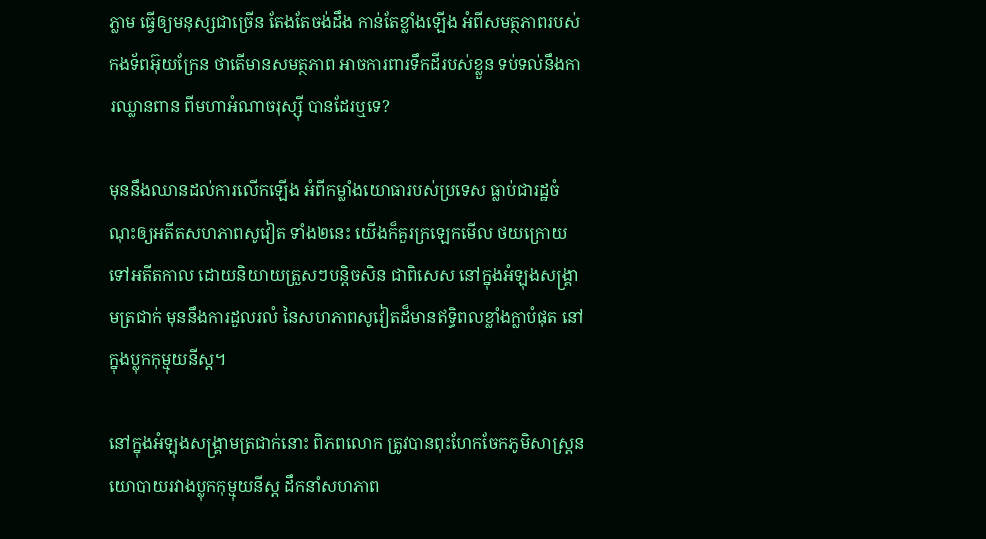ភ្លាម ធ្វើឲ្យមនុស្សជាច្រើន តែងតែចង់ដឹង កាន់តែខ្លាំងឡើង អំពីសមត្ថភាពរបស់កងទ័ពអ៊ុយក្រែន ថាតើមានសមត្ថភាព អាចការពារទឹកដីរបស់ខ្លួន ទប់ទល់នឹងការឈ្លានពាន ពីមហាអំណាចរុស្ស៊ី បានដែរឬទេ?

មុននឹងឈានដល់ការលើកឡើង អំពីកម្លាំងយោធារបស់ប្រទេស ធ្លាប់ជារដ្ឋចំណុះឲ្យអតីតសហភាពសូវៀត ទាំង២នេះ យើងក៏គួរក្រឡេកមើល ថយក្រោយ ទៅអតីតកាល ដោយនិយាយត្រួសៗបន្ដិចសិន ជាពិសេស នៅក្នុងអំឡុងសង្រ្គាមត្រជាក់ មុននឹងការដួលរលំ នៃសហភាពសូវៀតដ៏មានឥទ្ធិពលខ្លាំងក្លាបំផុត នៅក្នុងប្លុកកុម្មុយនីស្ដ។

នៅក្នុងអំឡុងសង្គ្រាមត្រជាក់នោះ ពិភពលោក ត្រូវបានពុះហែកចែកភូមិសាស្រ្ដនយោបាយរវាងប្លុកកុម្មុយនីស្ដ ដឹកនាំសហភាព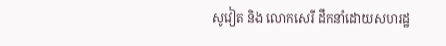សូវៀត និង លោកសេរី ដឹកនាំដោយសហរដ្ឋ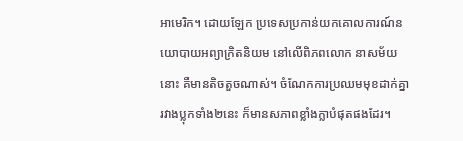អាមេរិក។ ដោយឡែក ប្រទេសប្រកាន់យកគោលការណ៍នយោបាយអព្យាក្រិតនិយម នៅលើពិភពលោក នាសម័យនោះ គឺមានតិចតួចណាស់។ ចំណែកការប្រឈមមុខដាក់គ្នា រវាងប្លុកទាំង២នេះ ក៏មានសភាពខ្លាំងក្លាបំផុតផងដែរ។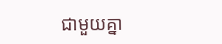ជាមួយគ្នា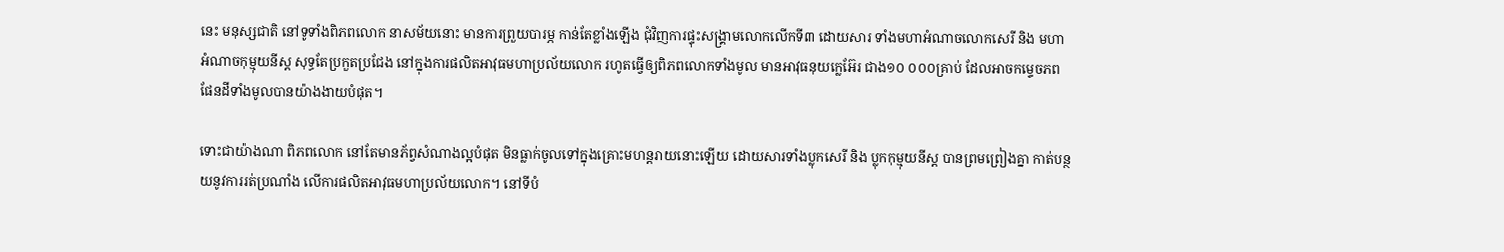នេះ មនុស្សជាតិ នៅទូទាំងពិភពលោក នាសម័យនោះ មានការព្រួយបារម្ភ កាន់តែខ្លាំងឡើង ជុំវិញការផ្ទុះសង្គ្រាមលោកលើកទី៣ ដោយសារ ទាំងមហាអំណាចលោកសេរី និង មហាអំណាចកុម្មុយនីស្ដ សុទ្ធតែប្រកួតប្រជែង នៅក្នុងការផលិតអាវុធមហាប្រល័យលោក រហូតធ្វើឲ្យពិភពលោកទាំងមូល មានអាវុធនុយក្លេអ៊ែរ ជាង១០ ០០០គ្រាប់ ដែលអាចកម្ទេចភពផែនដីទាំងមូលបានយ៉ាងងាយបំផុត។

ទោះជាយ៉ាងណា ពិភពលោក នៅតែមានភ័ព្វសំណាងល្អបំផុត មិនធ្លាក់ចូលទៅក្នុងគ្រោះមហន្ដរាយនោះឡើយ ដោយសារទាំងប្លុកសេរី និង ប្លុកកុម្មុយនីស្ដ បានព្រមព្រៀងគ្នា កាត់បន្ថយនូវការរត់ប្រណាំង លើការផលិតអាវុធមហាប្រល័យលោក។ នៅទីបំ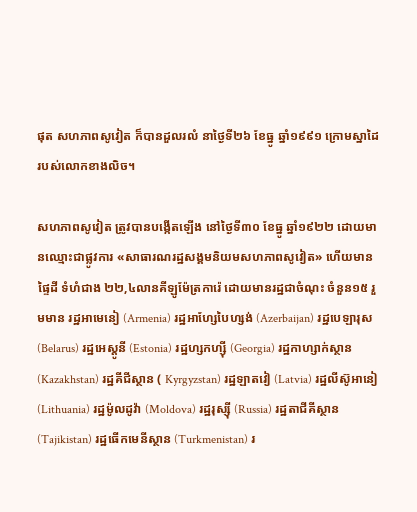ផុត សហភាពសូវៀត ក៏បានដួលរលំ នាថ្ងៃទី២៦ ខែធ្នូ ឆ្នាំ១៩៩១ ក្រោមស្នាដៃរបស់លោកខាងលិច។

សហភាពសូវៀត ត្រូវបានបង្កើតឡើង នៅថ្ងៃទី៣០ ខែធ្នូ ឆ្នាំ១៩២២ ដោយមានឈ្មោះជាផ្លូវការ «សាធារណរដ្ឋសង្គមនិយមសហភាពសូវៀត» ហើយមានផ្ទៃដី ទំហំជាង ២២,៤លានគីឡូម៉ែត្រការ៉េ ដោយមានរដ្ឋជាចំណុះ ចំនួន១៥ រួមមាន រដ្ឋអាមេនៀ (Armenia) រដ្ឋអាហ្សែបៃហ្សង់ (Azerbaijan) រដ្ឋបេឡារុស (Belarus) រដ្ឋអេស្ដូនី (Estonia) រដ្ឋហ្សកហ្ស៊ី (Georgia) រដ្ឋកាហ្សាក់ស្ថាន (Kazakhstan) រដ្ឋគីជីស្ថាន ( Kyrgyzstan) រដ្ឋឡាតវៀ (Latvia) រដ្ឋលីស៊ូអានៀ (Lithuania) រដ្ឋម៉ូលដូវ៉ា (Moldova) រដ្ឋរុស្ស៊ី (Russia) រដ្ឋតាជីគីស្ថាន (Tajikistan) រដ្ឋធើកមេនីស្ថាន (Turkmenistan) រ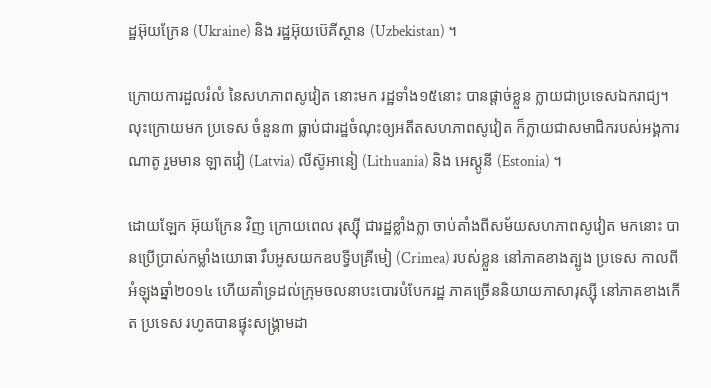ដ្ឋអ៊ុយក្រែន (Ukraine) និង រដ្ឋអ៊ុយប៊េគីស្ថាន (Uzbekistan) ។

ក្រោយការដួលរំលំ នៃសហភាពសូវៀត នោះមក រដ្ឋទាំង១៥នោះ បានផ្ដាច់ខ្លួន ក្លាយជាប្រទេសឯករាជ្យ។ លុះក្រោយមក ប្រទេស ចំនួន៣ ធ្លាប់ជារដ្ឋចំណុះឲ្យអតីតសហភាពសូវៀត ក៏ក្លាយជាសមាជិករបស់អង្គការណាតូ រួមមាន ឡាតវៀ (Latvia) លីស៊ូអានៀ (Lithuania) និង អេស្ដូនី (Estonia) ។

ដោយឡែក អ៊ុយក្រែន វិញ ក្រោយពេល រុស្ស៊ី ជារដ្ឋខ្លាំងក្លា ចាប់តាំងពីសម័យសហភាពសូវៀត មកនោះ បានប្រើប្រាស់កម្លាំងយោធា រឹបអូសយកឧបទ្វីបគ្រីមៀ (Crimea) របស់ខ្លួន នៅភាគខាងត្បូង ប្រទេស កាលពីអំឡុងឆ្នាំ២០១៤ ហើយគាំទ្រដល់ក្រុមចលនាបះបោរបំបែករដ្ឋ ភាគច្រើននិយាយភាសារុស្ស៊ី នៅភាគខាងកើត ប្រទេស រហូតបានផ្ទុះសង្រ្គាមដា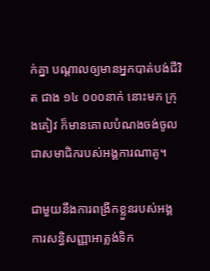ក់គ្នា បណ្ដាលឲ្យមានអ្នកបាត់បង់ជីវិត ជាង ១៤ ០០០នាក់ នោះមក ក្រុងគៀវ ក៏មានគោលបំណងចង់ចូលជាសមាជិករបស់អង្គការណាតូ។

ជាមួយនឹងការពង្រីកខ្លួនរបស់អង្គការសន្ធិសញ្ញាអាត្លង់ទិក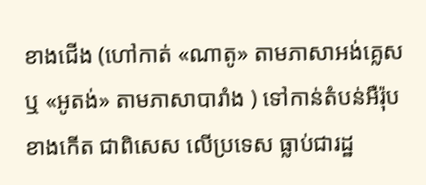ខាងជើង (ហៅកាត់ «ណាតូ» តាមភាសាអង់គ្លេស ឬ «អូតង់» តាមភាសាបារាំង ) ទៅកាន់តំបន់អឺរ៉ុបខាងកើត ជាពិសេស លើប្រទេស ធ្លាប់ជារដ្ឋ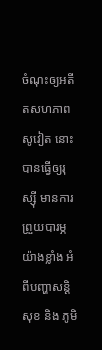ចំណុះឲ្យអតីតសហភាពសូវៀត នោះ បានធ្វើឲ្យរុស្ស៊ី មានការព្រួយបារម្ភ យ៉ាងខ្លាំង អំពីបញ្ហាសន្ដិសុខ និង ភូមិ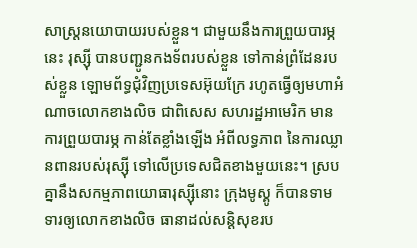សាស្រ្ដនយោបាយរបស់ខ្លួន។ ជាមួយនឹងការព្រួយបារម្ភនេះ រុស្ស៊ី បានបញ្ជូនកងទ័ពរបស់ខ្លួន ទៅកាន់ព្រំដែនរបស់ខ្លួន ឡោមព័ទ្ធជុំវិញប្រទេសអ៊ុយក្រែ រហូតធ្វើឲ្យមហាអំណាចលោកខាងលិច ជាពិសេស សហរដ្ឋអាមេរិក មានការព្រួយបារម្ភ កាន់តែខ្លាំងឡើង អំពីលទ្ធភាព នៃការឈ្លានពានរបស់រុស្ស៊ី ទៅលើប្រទេសជិតខាងមួយនេះ។ ស្របគ្នានឹងសកម្មភាពយោធារុស្ស៊ីនោះ ក្រុងមូស្គូ ក៏បានទាមទារឲ្យលោកខាងលិច ធានាដល់សន្ដិសុខរប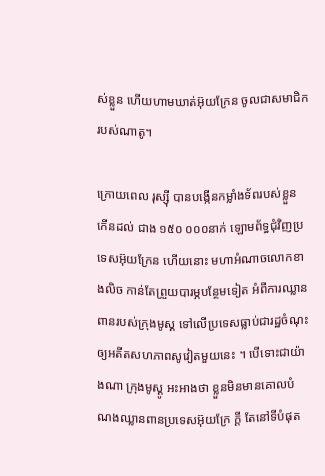ស់ខ្លួន ហើយហាមឃាត់អ៊ុយក្រែន ចូលជាសមាជិករបស់ណាតូ។

ក្រោយពេល រុស្ស៊ី បានបង្កើនកម្លាំងទ័ពរបស់ខ្លួន កើនដល់ ជាង ១៥០ ០០០នាក់ ឡោមព័ទ្ធជុំវិញប្រទេសអ៊ុយក្រែន ហើយនោះ មហាអំណាចលោកខាងលិច កាន់តែព្រួយបារម្ភបន្ថែមទៀត អំពីការឈ្លានពានរបស់ក្រុងមូស្គ ទៅលើប្រទេសធ្លាប់ជារដ្ឋចំណុះឲ្យអតីតសហភាពសូវៀតមួយនេះ ។ បើទោះជាយ៉ាងណា ក្រុងមូស្គូ អះអាងថា ខ្លួនមិនមានគោលបំណងឈ្លានពានប្រទេសអ៊ុយក្រែ ក្ដី តែនៅទីបំផុត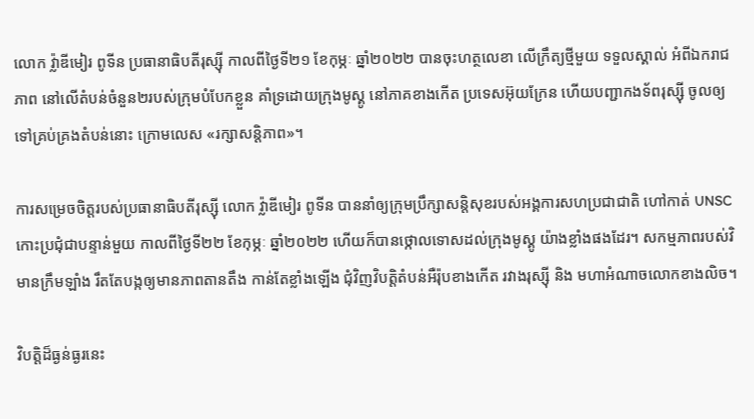លោក វ៉្លាឌីមៀរ ពូទីន ប្រធានាធិបតីរុស្ស៊ី កាលពីថ្ងៃទី២១ ខែកុម្ភៈ ឆ្នាំ២០២២ បានចុះហត្ថលេខា លើក្រឹត្យថ្មីមួយ ទទួលស្គាល់ អំពីឯករាជភាព នៅលើតំបន់ចំនួន២របស់ក្រុមបំបែកខ្លួន គាំទ្រដោយក្រុងមូស្គូ នៅភាគខាងកើត ប្រទេសអ៊ុយក្រែន ហើយបញ្ជាកងទ័ពរុស្ស៊ី ចូលឲ្យទៅគ្រប់គ្រងតំបន់នោះ ក្រោមលេស «រក្សាសន្ដិភាព»។

ការសម្រេចចិត្តរបស់ប្រធានាធិបតីរុស្ស៊ី លោក វ៉្លាឌីមៀរ ពូទីន បាននាំឲ្យក្រុមប្រឹក្សាសន្ដិសុខរបស់អង្គការសហប្រជាជាតិ ហៅកាត់ UNSC កោះប្រជុំជាបន្ទាន់មួយ កាលពីថ្ងៃទី២២ ខែកុម្ភៈ ឆ្នាំ២០២២ ហើយក៏បានថ្កោលទោសដល់ក្រុងមូស្គូ យ៉ាងខ្លាំងផងដែរ។ សកម្មភាពរបស់វិមានក្រឹមឡាំង រឹតតែបង្កឲ្យមានភាពតានតឹង កាន់តែខ្លាំងឡើង ជុំវិញវិបត្ដិតំបន់អឺរ៉ុបខាងកើត រវាងរុស្ស៊ី និង មហាអំណាចលោកខាងលិច។

វិបត្ដិដ៏ធ្ងន់ធ្ងរនេះ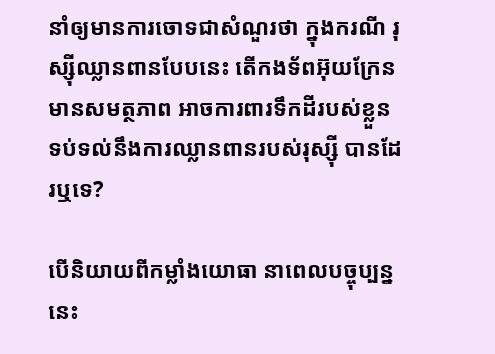នាំឲ្យមានការចោទជាសំណួរថា ក្នុងករណី រុស្ស៊ីឈ្លានពានបែបនេះ តើកងទ័ពអ៊ុយក្រែន មានសមត្ថភាព អាចការពារទឹកដីរបស់ខ្លួន ទប់ទល់នឹងការឈ្លានពានរបស់រុស្ស៊ី បានដែរឬទេ?

បើនិយាយពីកម្លាំងយោធា នាពេលបច្ចុប្បន្ននេះ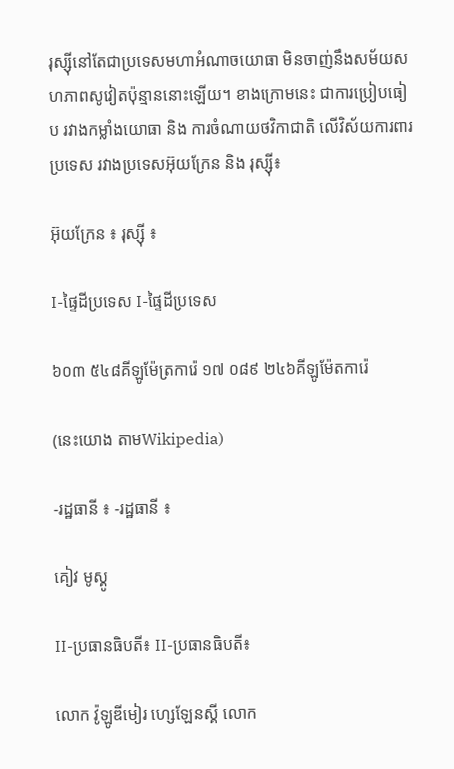រុស្ស៊ីនៅតែជាប្រទេសមហាអំណាចយោធា មិនចាញ់នឹងសម័យសហភាពសូវៀតប៉ុន្មាននោះឡើយ។ ខាងក្រោមនេះ ជាការប្រៀបធៀប រវាងកម្លាំងយោធា និង ការចំណាយថវិកាជាតិ លើវិស័យការពារប្រទេស រវាងប្រទេសអ៊ុយក្រែន និង រុស្ស៊ី៖

អ៊ុយក្រែន ៖ រុស្ស៊ី ៖

I-ផ្ទៃដីប្រទេស I-ផ្ទៃដីប្រទេស

៦០៣ ៥៤៨គីឡូម៉ែត្រការ៉េ ១៧ ០៨៩ ២៤៦គីឡូម៉ែតការ៉េ

(នេះយោង តាមWikipedia)

-រដ្ឋធានី ៖ -រដ្ឋធានី ៖

គៀវ មូស្គូ

II-ប្រធានធិបតី៖ II-ប្រធានធិបតី៖

លោក វ៉ូឡូឌីមៀរ ហ្សេឡែនស្គី លោក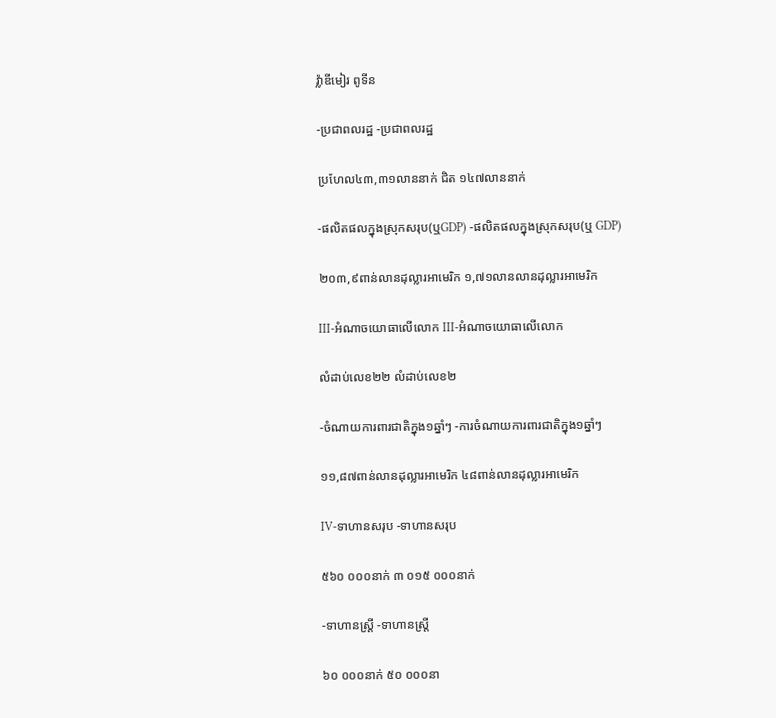វ៉្លាឌីមៀរ ពូទីន

-ប្រជាពលរដ្ឋ -ប្រជាពលរដ្ឋ

ប្រហែល៤៣,៣១លាននាក់ ជិត ១៤៧លាននាក់

-ផលិតផលក្នុងស្រុកសរុប(ឬGDP) -ផលិតផលក្នុងស្រុកសរុប(ឬ GDP)

២០៣,៩ពាន់លានដុល្លារអាមេរិក ១,៧១លានលានដុល្លារអាមេរិក

III-អំណាចយោធាលើលោក III-អំណាចយោធាលើលោក

លំដាប់លេខ២២ លំដាប់លេខ២

-ចំណាយការពារជាតិក្នុង១ឆ្នាំៗ -ការចំណាយការពារជាតិក្នុង១ឆ្នាំៗ

១១,៨៧ពាន់លានដុល្លារអាមេរិក ៤៨ពាន់លានដុល្លារអាមេរិក

IV-ទាហានសរុប -ទាហានសរុប

៥៦០ ០០០នាក់ ៣ ០១៥ ០០០នាក់

-ទាហានស្រ្ដី -ទាហានស្រ្ដី

៦០ ០០០នាក់ ៥០ ០០០នា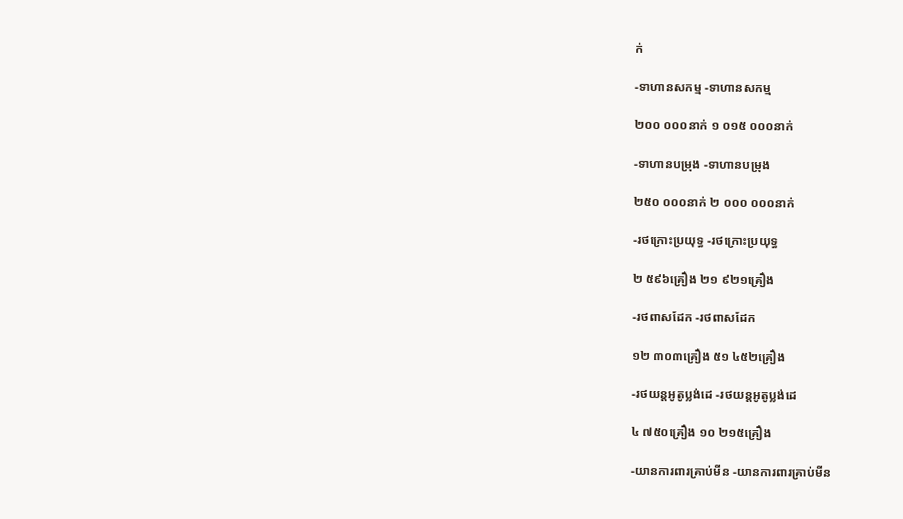ក់

-ទាហានសកម្ម -ទាហានសកម្ម

២០០ ០០០នាក់ ១ ០១៥ ០០០នាក់

-ទាហានបម្រុង -ទាហានបម្រុង

២៥០ ០០០នាក់ ២ ០០០ ០០០នាក់

-រថក្រោះប្រយុទ្ធ -រថក្រោះប្រយុទ្ធ

២ ៥៩៦គ្រឿង ២១ ៩២១គ្រឿង

-រថពាសដែក -រថពាសដែក

១២ ៣០៣គ្រឿង ៥១ ៤៥២គ្រឿង

-រថយន្ដអូតូប្លង់ដេ -រថយន្ដអូតូប្លង់ដេ

៤ ៧៥០គ្រឿង ១០ ២១៥គ្រឿង

-យានការពារគ្រាប់មីន -យានការពារគ្រាប់មីន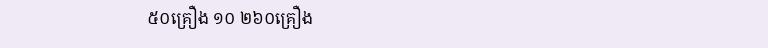៥០គ្រឿង ១០ ២៦០គ្រឿង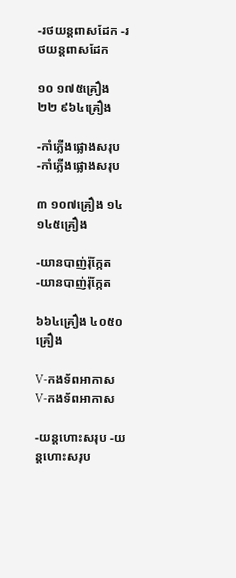-រថយន្ដពាសដែក -រថយន្ដពាសដែក

១០ ១៧៥គ្រឿង ២២ ៩៦៤គ្រឿង

-កាំភ្លើងផ្លោងសរុប -កាំភ្លើងផ្លោងសរុប

៣ ១០៧គ្រឿង ១៤ ១៤៥គ្រឿង

-យានបាញ់រ៉ុក្កែត -យានបាញ់រ៉ុក្កែត

៦៦៤គ្រឿង ៤០៥០គ្រឿង

V-កងទ័ពអាកាស V-កងទ័ពអាកាស

-យន្ដហោះសរុប -យន្ដហោះសរុប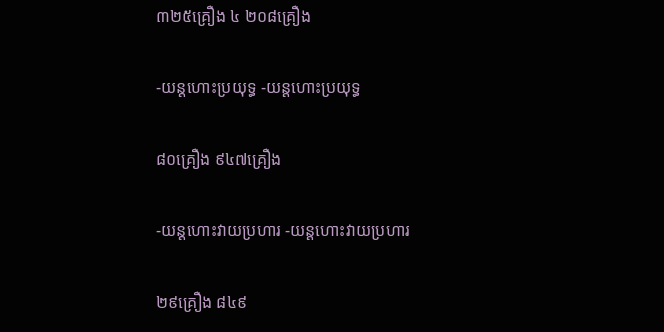៣២៥គ្រឿង ៤ ២០៨គ្រឿង

-យន្ដហោះប្រយុទ្ធ -យន្ដហោះប្រយុទ្ធ

៨០គ្រឿង ៩៤៧គ្រឿង

-យន្ដហោះវាយប្រហារ -យន្ដហោះវាយប្រហារ

២៩គ្រឿង ៨៤៩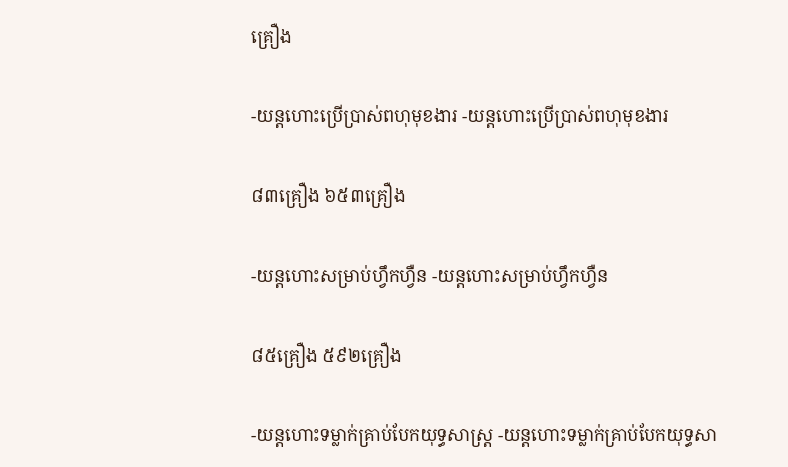គ្រឿង

-យន្ដហោះប្រើប្រាស់ពហុមុខងារ -យន្ដហោះប្រើប្រាស់ពហុមុខងារ

៨៣គ្រឿង ៦៥៣គ្រឿង

-យន្ដហោះសម្រាប់ហ្វឹកហ្វឺន -យន្ដហោះសម្រាប់ហ្វឹកហ្វឺន

៨៥គ្រឿង ៥៩២គ្រឿង

-យន្ដហោះទម្លាក់គ្រាប់បែកយុទ្ធសាស្រ្ដ -យន្ដហោះទម្លាក់គ្រាប់បែកយុទ្ធសា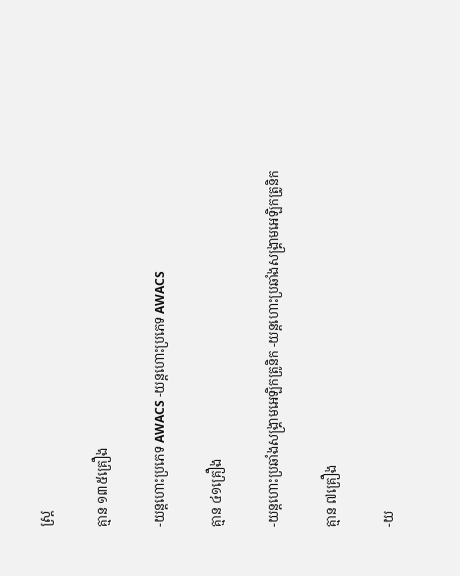ស្រ្ដ

គ្មាន ១៣៥គ្រឿង

-យន្ដហោះប្រភេទ AWACS -យន្ដហោះប្រភេទ AWACS

គ្មាន ៤១គ្រឿង

-យន្ដហោះប្រឆាំងសង្គ្រាមអេឡិកត្រូនិក -យន្ដហោះប្រឆាំងសង្គ្រាមអេឡិកត្រូនិក

គ្មាន ៧គ្រឿង

-យ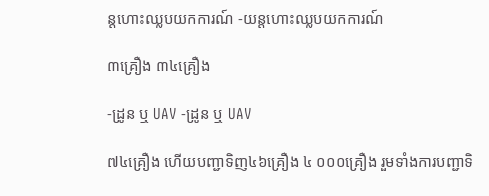ន្ដហោះឈ្លបយកការណ៍ -យន្ដហោះឈ្លបយកការណ៍

៣គ្រឿង ៣៤គ្រឿង

-ដ្រូន ឬ UAV -ដ្រូន ឬ UAV

៧៤គ្រឿង ហើយបញ្ជាទិញ៤៦គ្រឿង ៤ ០០០គ្រឿង រួមទាំងការបញ្ជាទិ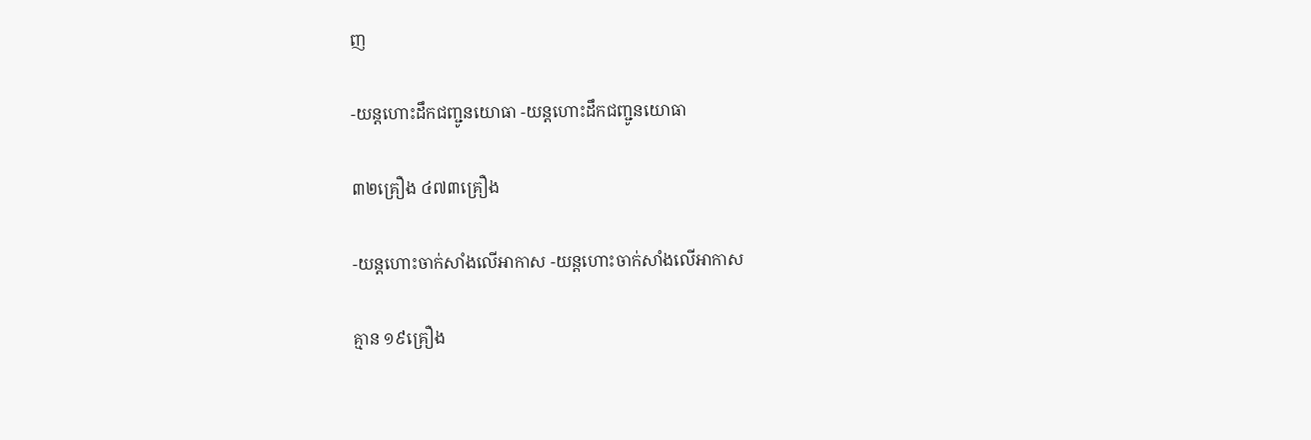ញ

-យន្ដហោះដឹកជញ្ជូនយោធា -យន្ដហោះដឹកជញ្ជូនយោធា

៣២គ្រឿង ៤៧៣គ្រឿង

-យន្ដហោះចាក់សាំងលើអាកាស -យន្ដហោះចាក់សាំងលើអាកាស

គ្មាន ១៩គ្រឿង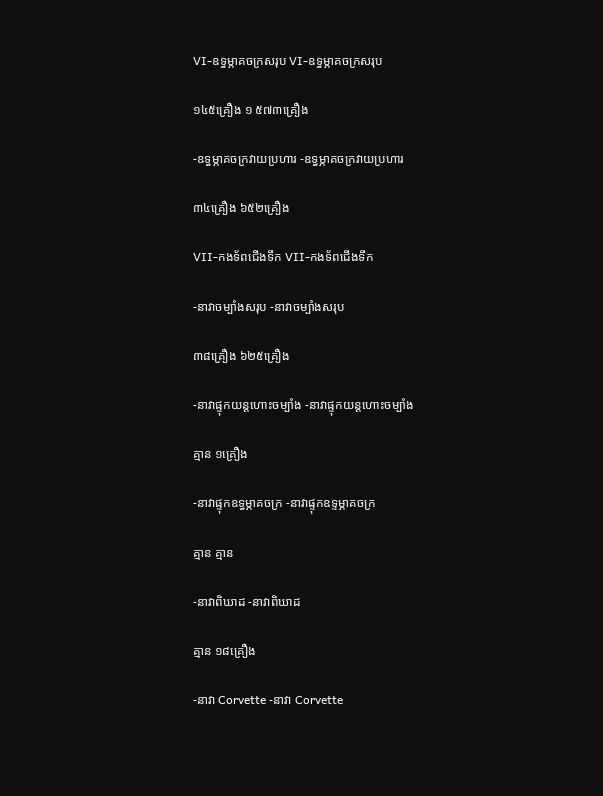VI-ឧទ្ធម្ភាគចក្រសរុប VI-ឧទ្ធម្ភាគចក្រសរុប

១៤៥គ្រឿង ១ ៥៧៣គ្រឿង

-ឧទ្ធម្ភាគចក្រវាយប្រហារ -ឧទ្ធម្ភាគចក្រវាយប្រហារ

៣៤គ្រឿង ៦៥២គ្រឿង

VII-កងទ័ពជើងទឹក VII-កងទ័ពជើងទឹក

-នាវាចម្បាំងសរុប -នាវាចម្បាំងសរុប

៣៨គ្រឿង ៦២៥គ្រឿង

-នាវាផ្ទុកយន្ដហោះចម្បាំង -នាវាផ្ទុកយន្ដហោះចម្បាំង

គ្មាន ១គ្រឿង

-នាវាផ្ទុកឧទ្ធម្ភាគចក្រ -នាវាផ្ទុកឧទ្ទម្ភាគចក្រ

គ្មាន គ្មាន

-នាវាពិឃាដ -នាវាពិឃាដ

គ្មាន ១៨គ្រឿង

-នាវា Corvette -នាវា Corvette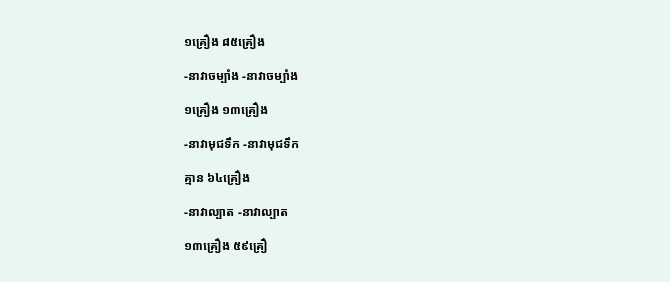១គ្រឿង ៨៥គ្រឿង

-នាវាចម្បាំង -នាវាចម្បាំង

១គ្រឿង ១៣គ្រឿង

-នាវាមុជទឹក -នាវាមុជទឹក

គ្មាន ៦៤គ្រឿង

-នាវាល្បាត -នាវាល្បាត

១៣គ្រឿង ៥៩គ្រឿ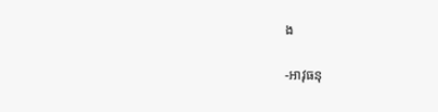ង

-អាវុធនុ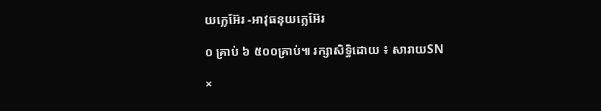យក្លេអ៊ែរ -អាវុធនុយក្លេអ៊ែរ

០ គ្រាប់ ៦ ៥០០គ្រាប់៕ រក្សាសិទ្ធិដោយ ៖ សារាយSN

×